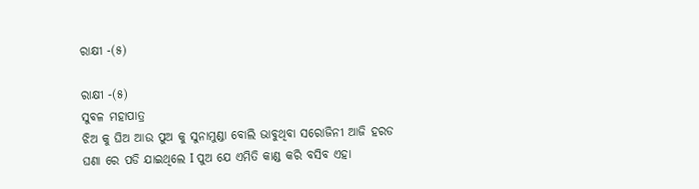ରାକ୍ଷୀ -(୫)

ରାକ୍ଷୀ -(୫)
ସୁବଳ ମହାପାତ୍ର
ଝିଅ କୁ ଘିଅ ଆଉ ପୁଅ କୁ ସୁନାମୁଣ୍ଡା ବୋଲି ଭାବୁଥିବା ସରୋଜିନୀ ଆଜି ହରଡ ଘଣା ରେ ପଡି ଯାଇଥିଲେ I ପୁଅ ଯେ ଏମିତି କାଣ୍ଡ କରି ବସିବ ଏହା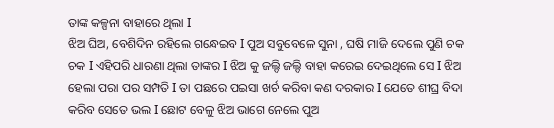ତାଙ୍କ କଳ୍ପନା ବାହାରେ ଥିଲା I
ଝିଅ ଘିଅ, ବେଶିଦିନ ରହିଲେ ଗନ୍ଧେଇବ I ପୁଅ ସବୁବେଳେ ସୁନା , ଘଷି ମାଜି ଦେଲେ ପୁଣି ଚକ ଚକ I ଏହିପରି ଧାରଣା ଥିଲା ତାଙ୍କର I ଝିଅ କୁ ଜଲ୍ଦି ଜଲ୍ଦି ବାହା କରେଇ ଦେଇଥିଲେ ସେ I ଝିଅ ହେଲା ପରା ପର ସମ୍ପତି I ତା ପଛରେ ପଇସା ଖର୍ଚ କରିବା କଣ ଦରକାର I ଯେତେ ଶୀଘ୍ର ବିଦା କରିବ ସେତେ ଭଲ I ଛୋଟ ବେଳୁ ଝିଅ ଭାଗେ ନେଲେ ପୁଅ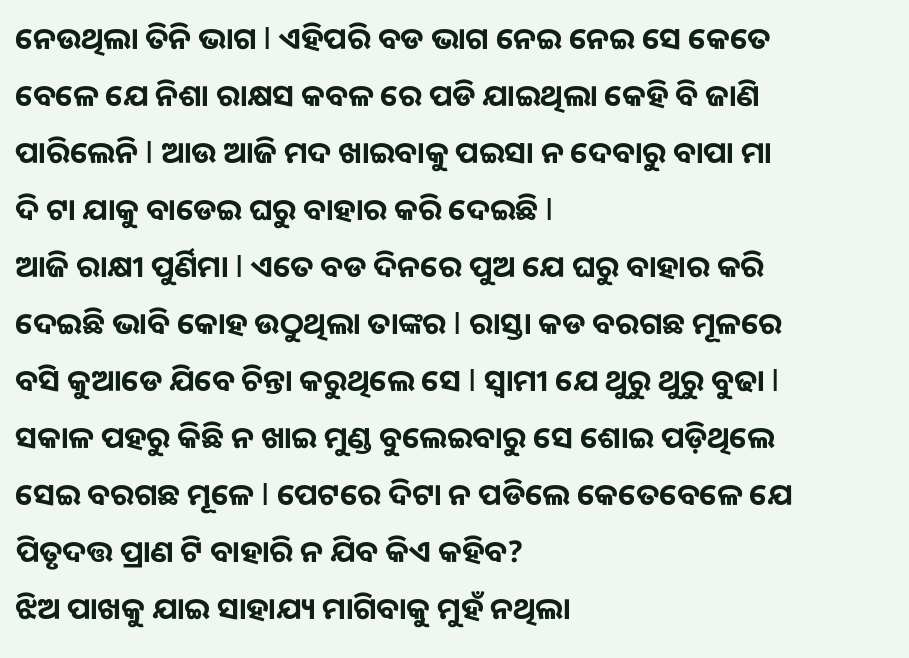ନେଉଥିଲା ତିନି ଭାଗ I ଏହିପରି ବଡ ଭାଗ ନେଇ ନେଇ ସେ କେତେ ବେଳେ ଯେ ନିଶା ରାକ୍ଷସ କବଳ ରେ ପଡି ଯାଇଥିଲା କେହି ବି ଜାଣି ପାରିଲେନି I ଆଉ ଆଜି ମଦ ଖାଇବାକୁ ପଇସା ନ ଦେବାରୁ ବାପା ମା ଦି ଟା ଯାକୁ ବାଡେଇ ଘରୁ ବାହାର କରି ଦେଇଛି I
ଆଜି ରାକ୍ଷୀ ପୁର୍ଣିମା I ଏତେ ବଡ ଦିନରେ ପୁଅ ଯେ ଘରୁ ବାହାର କରି ଦେଇଛି ଭାବି କୋହ ଉଠୁଥିଲା ତାଙ୍କର I ରାସ୍ତା କଡ ବରଗଛ ମୂଳରେ ବସି କୁଆଡେ ଯିବେ ଚିନ୍ତା କରୁଥିଲେ ସେ I ସ୍ୱାମୀ ଯେ ଥୁରୁ ଥୁରୁ ବୁଢା I ସକାଳ ପହରୁ କିଛି ନ ଖାଇ ମୁଣ୍ଡ ବୁଲେଇବାରୁ ସେ ଶୋଇ ପଡ଼ିଥିଲେ ସେଇ ବରଗଛ ମୂଳେ I ପେଟରେ ଦିଟା ନ ପଡିଲେ କେତେବେଳେ ଯେ ପିତୃଦତ୍ତ ପ୍ରାଣ ଟି ବାହାରି ନ ଯିବ କିଏ କହିବ?
ଝିଅ ପାଖକୁ ଯାଇ ସାହାଯ୍ୟ ମାଗିବାକୁ ମୁହଁ ନଥିଲା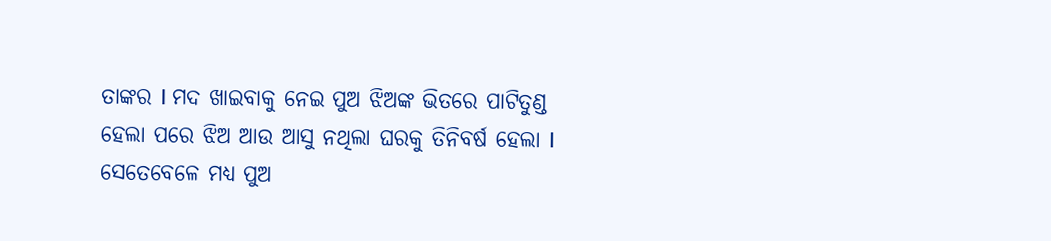ତାଙ୍କର I ମଦ ଖାଇବାକୁ ନେଇ ପୁଅ ଝିଅଙ୍କ ଭିତରେ ପାଟିତୁଣ୍ଡ ହେଲା ପରେ ଝିଅ ଆଉ ଆସୁ ନଥିଲା ଘରକୁ ତିନିବର୍ଷ ହେଲା I ସେତେବେଳେ ମଧ୍ୟ ପୁଅ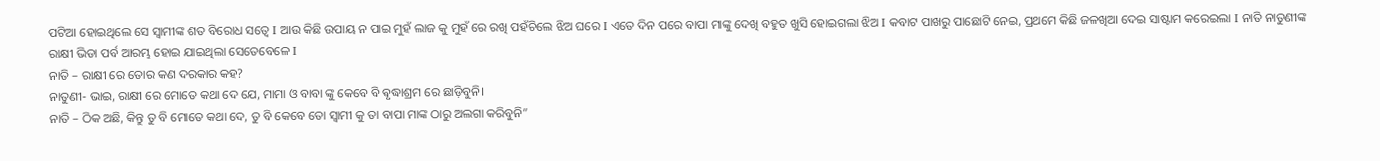ପଟିଆ ହୋଇଥିଲେ ସେ ସ୍ୱାମୀଙ୍କ ଶତ ବିରୋଧ ସତ୍ୱେ I ଆଉ କିଛି ଉପାୟ ନ ପାଇ ମୁହଁ ଲାଜ କୁ ମୁହଁ ରେ ରଖି ପହଁଚିଲେ ଝିଅ ଘରେ I ଏତେ ଦିନ ପରେ ବାପା ମାଙ୍କୁ ଦେଖି ବହୁତ ଖୁସି ହୋଇଗଲା ଝିଅ I କବାଟ ପାଖରୁ ପାଛୋଟି ନେଇ, ପ୍ରଥମେ କିଛି ଜଳଖିଆ ଦେଇ ସାଷ୍ଟାମ କରେଇଲା I ନାତି ନାତୁଣୀଙ୍କ ରାକ୍ଷୀ ଭିଡା ପର୍ବ ଆରମ୍ଭ ହୋଇ ଯାଇଥିଲା ସେତେବେଳେ I
ନାତି – ରାକ୍ଷୀ ରେ ତୋର କଣ ଦରକାର କହ?
ନାତୁଣୀ- ଭାଇ, ରାକ୍ଷୀ ରେ ମୋତେ କଥା ଦେ ଯେ, ମାମା ଓ ବାବା ଙ୍କୁ କେବେ ବି ଵୃଦ୍ଧାଶ୍ରମ ରେ ଛାଡ଼ିବୁନି।
ନାତି – ଠିକ ଅଛି, କିନ୍ତୁ ତୁ ବି ମୋତେ କଥା ଦେ, ତୁ ବି କେବେ ତୋ ସ୍ୱାମୀ କୁ ତା ବାପା ମାଙ୍କ ଠାରୁ ଅଲଗା କରିବୁନି”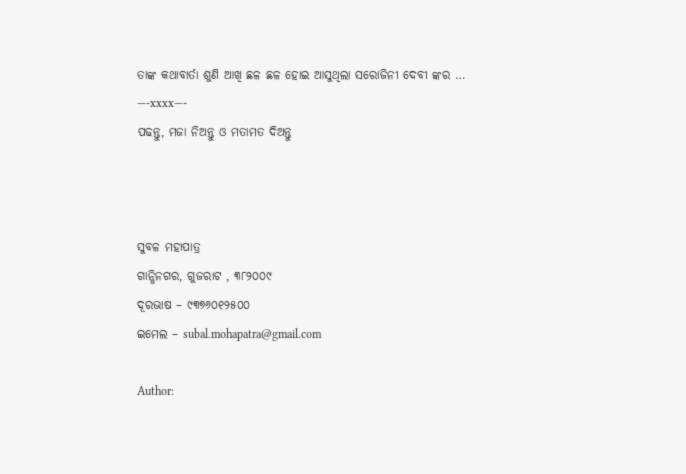ତାଙ୍କ କଥାବାର୍ତା ଶୁଣି ଆଖି ଛଳ ଛଳ ହୋଇ ଆସୁଥିଲା ସରୋଜିନୀ ଦେବୀ ଙ୍କର …
—-xxxx—-
ପଢନ୍ତୁ, ମଜା ନିଅନ୍ତୁ ଓ ମତାମତ ଦିଅନ୍ତୁ



ସୁବଳ ମହାପାତ୍ର
ଗାନ୍ଧିନଗର, ଗୁଜରାଟ , ୩୮୨୦୦୯
ଦୂରଭାଷ – ୯୩୭୬୦୧୨୫୦୦
ଇମେଲ – subal.mohapatra@gmail.com

Author: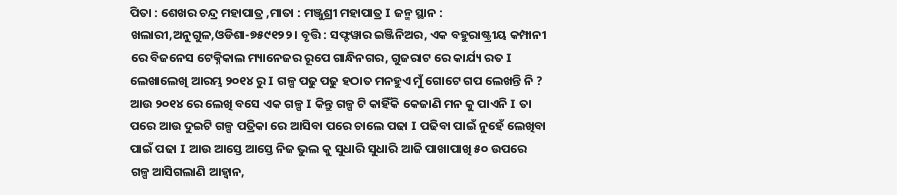ପିତା : ଶେଖର ଚନ୍ଦ୍ର ମହାପାତ୍ର ,ମାତା : ମଞ୍ଜୁଶ୍ରୀ ମହାପାତ୍ର I ଜନ୍ମ ସ୍ଥାନ : ଖଲାରୀ,ଅନୁଗୁଳ,ଓଡିଶା-୭୫୯୧୨୨ । ବୃତ୍ତି : ସଫ୍ଟୱାର ଇଞ୍ଜିନିଅର, ଏକ ବହୁରାଷ୍ଟ୍ରୀୟ କମ୍ପାନୀ ରେ ବିଜନେସ ଟେକ୍ନିକାଲ ମ୍ୟାନେଜର ରୂପେ ଗାନ୍ଧିନଗର, ଗୁଜରାଟ ରେ କାର୍ଯ୍ୟ ରତ I ଲେଖାଲେଖି ଆରମ୍ଭ ୨୦୧୪ ରୁ I ଗଳ୍ପ ପଢୁ ପଢୁ ହଠାତ ମନହୁଏ ମୁଁ ଗୋଟେ ଗପ ଲେଖନ୍ତି ନି ? ଆଉ ୨୦୧୪ ରେ ଲେଖି ବସେ ଏକ ଗଳ୍ପ I କିନ୍ତୁ ଗଳ୍ପ ଟି କାହିଁକି କେଜାଣି ମନ କୁ ପାଏନି I ତା ପରେ ଆଉ ଦୁଇଟି ଗଳ୍ପ ପତ୍ରିକା ରେ ଆସିବା ପରେ ଚାଲେ ପଢା I ପଢିବା ପାଇଁ ନୁହେଁ ଲେଖିବା ପାଇଁ ପଢା I ଆଉ ଆସ୍ତେ ଆସ୍ତେ ନିଜ ଭୁଲ କୁ ସୁଧାରି ସୁଧାରି ଆଜି ପାଖାପାଖି ୫୦ ଉପରେ ଗଳ୍ପ ଆସିଗଲାଣି ଆହ୍ବାନ,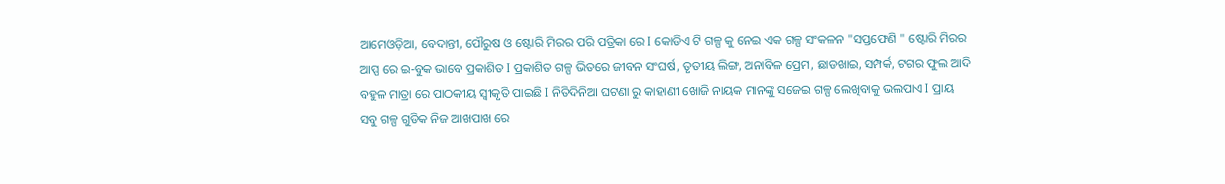ଆମେଓଡ଼ିଆ, ବେଦାନ୍ତୀ, ପୌରୁଷ ଓ ଷ୍ଟୋରି ମିରର ପରି ପତ୍ରିକା ରେ I କୋଡିଏ ଟି ଗଳ୍ପ କୁ ନେଇ ଏକ ଗଳ୍ପ ସଂକଳନ "ସପ୍ତଫେଣି " ଷ୍ଟୋରି ମିରର ଆପ୍ପ ରେ ଇ-ବୁକ ଭାବେ ପ୍ରକାଶିତ I ପ୍ରକାଶିତ ଗଳ୍ପ ଭିତରେ ଜୀବନ ସଂଘର୍ଷ, ତୃତୀୟ ଲିଙ୍ଗ, ଅନାବିଳ ପ୍ରେମ, ଛାଡଖାଇ, ସମ୍ପର୍କ, ଟଗର ଫୁଲ ଆଦି ବହୁଳ ମାତ୍ରା ରେ ପାଠକୀୟ ସ୍ୱୀକୃତି ପାଇଛି I ନିତିଦିନିଆ ଘଟଣା ରୁ କାହାଣୀ ଖୋଜି ନାୟକ ମାନଙ୍କୁ ସଜେଇ ଗଳ୍ପ ଲେଖିବାକୁ ଭଲପାଏ I ପ୍ରାୟ ସବୁ ଗଳ୍ପ ଗୁଡିକ ନିଜ ଆଖପାଖ ରେ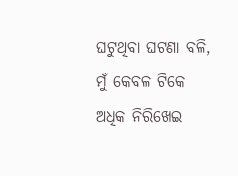ଘଟୁଥିବା ଘଟଣା ବଳି, ମୁଁ କେବଳ ଟିକେ ଅଧିକ ନିରିଖେଇ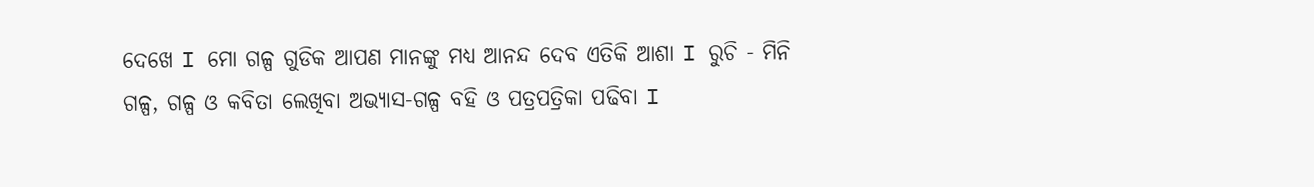ଦେଖେ I ମୋ ଗଳ୍ପ ଗୁଡିକ ଆପଣ ମାନଙ୍କୁ ମଧ୍ୟ ଆନନ୍ଦ ଦେବ ଏତିକି ଆଶା I ରୁଚି - ମିନି ଗଳ୍ପ, ଗଳ୍ପ ଓ କବିତା ଲେଖିବା ଅଭ୍ୟାସ-ଗଳ୍ପ ବହି ଓ ପତ୍ରପତ୍ରିକା ପଢିବା I